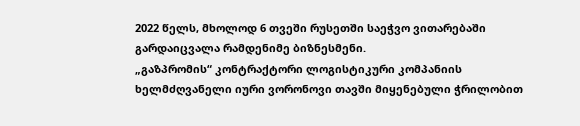2022 წელს, მხოლოდ 6 თვეში რუსეთში საეჭვო ვითარებაში გარდაიცვალა რამდენიმე ბიზნესმენი.
„გაზპრომის“ კონტრაქტორი ლოგისტიკური კომპანიის ხელმძღვანელი იური ვორონოვი თავში მიყენებული ჭრილობით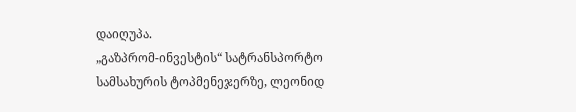დაიღუპა.
„გაზპრომ-ინვესტის“ სატრანსპორტო სამსახურის ტოპმენეჯერზე, ლეონიდ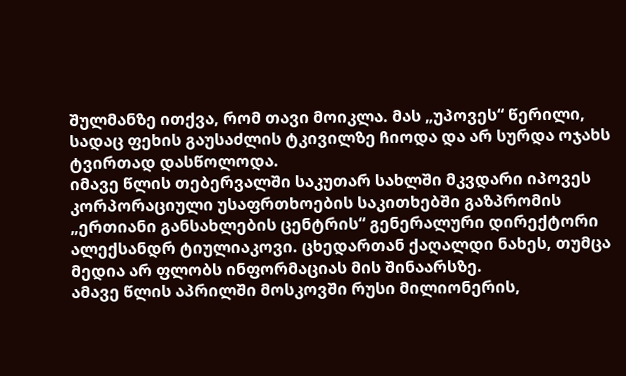შულმანზე ითქვა, რომ თავი მოიკლა. მას „უპოვეს“ წერილი, სადაც ფეხის გაუსაძლის ტკივილზე ჩიოდა და არ სურდა ოჯახს ტვირთად დასწოლოდა.
იმავე წლის თებერვალში საკუთარ სახლში მკვდარი იპოვეს კორპორაციული უსაფრთხოების საკითხებში გაზპრომის „ერთიანი განსახლების ცენტრის“ გენერალური დირექტორი ალექსანდრ ტიულიაკოვი. ცხედართან ქაღალდი ნახეს, თუმცა მედია არ ფლობს ინფორმაციას მის შინაარსზე.
ამავე წლის აპრილში მოსკოვში რუსი მილიონერის,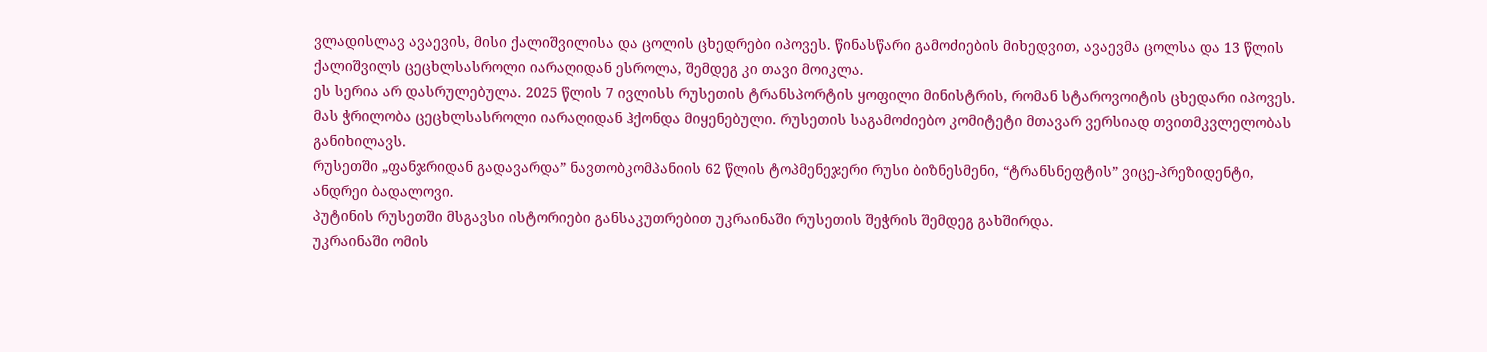ვლადისლავ ავაევის, მისი ქალიშვილისა და ცოლის ცხედრები იპოვეს. წინასწარი გამოძიების მიხედვით, ავაევმა ცოლსა და 13 წლის ქალიშვილს ცეცხლსასროლი იარაღიდან ესროლა, შემდეგ კი თავი მოიკლა.
ეს სერია არ დასრულებულა. 2025 წლის 7 ივლისს რუსეთის ტრანსპორტის ყოფილი მინისტრის, რომან სტაროვოიტის ცხედარი იპოვეს. მას ჭრილობა ცეცხლსასროლი იარაღიდან ჰქონდა მიყენებული. რუსეთის საგამოძიებო კომიტეტი მთავარ ვერსიად თვითმკვლელობას განიხილავს.
რუსეთში „ფანჯრიდან გადავარდა” ნავთობკომპანიის 62 წლის ტოპმენეჯერი რუსი ბიზნესმენი, “ტრანსნეფტის” ვიცე-პრეზიდენტი, ანდრეი ბადალოვი.
პუტინის რუსეთში მსგავსი ისტორიები განსაკუთრებით უკრაინაში რუსეთის შეჭრის შემდეგ გახშირდა.
უკრაინაში ომის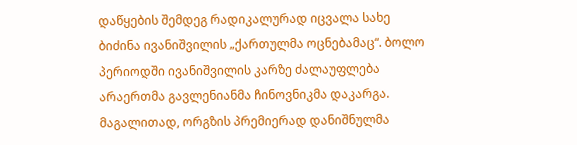დაწყების შემდეგ რადიკალურად იცვალა სახე ბიძინა ივანიშვილის „ქართულმა ოცნებამაც“. ბოლო პერიოდში ივანიშვილის კარზე ძალაუფლება არაერთმა გავლენიანმა ჩინოვნიკმა დაკარგა. მაგალითად, ორგზის პრემიერად დანიშნულმა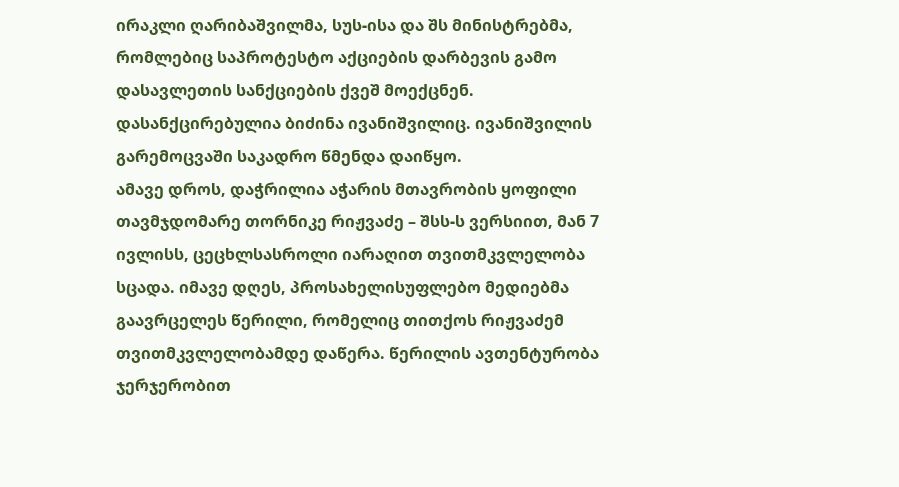ირაკლი ღარიბაშვილმა, სუს-ისა და შს მინისტრებმა, რომლებიც საპროტესტო აქციების დარბევის გამო დასავლეთის სანქციების ქვეშ მოექცნენ.
დასანქცირებულია ბიძინა ივანიშვილიც. ივანიშვილის გარემოცვაში საკადრო წმენდა დაიწყო.
ამავე დროს, დაჭრილია აჭარის მთავრობის ყოფილი თავმჯდომარე თორნიკე რიჟვაძე – შსს-ს ვერსიით, მან 7 ივლისს, ცეცხლსასროლი იარაღით თვითმკვლელობა სცადა. იმავე დღეს, პროსახელისუფლებო მედიებმა გაავრცელეს წერილი, რომელიც თითქოს რიჟვაძემ თვითმკვლელობამდე დაწერა. წერილის ავთენტურობა ჯერჯერობით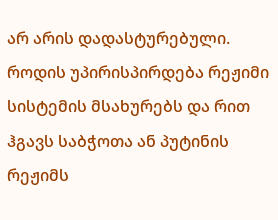არ არის დადასტურებული.
როდის უპირისპირდება რეჟიმი სისტემის მსახურებს და რით ჰგავს საბჭოთა ან პუტინის რეჟიმს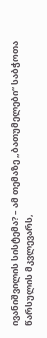ივანიშვილის სისტემა? – ამ თემაზე „ბათუმელები“ საბჭოთა წარსულის მკვლევარს,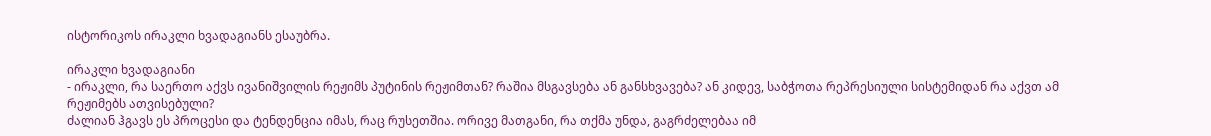ისტორიკოს ირაკლი ხვადაგიანს ესაუბრა.

ირაკლი ხვადაგიანი
- ირაკლი, რა საერთო აქვს ივანიშვილის რეჟიმს პუტინის რეჟიმთან? რაშია მსგავსება ან განსხვავება? ან კიდევ, საბჭოთა რეპრესიული სისტემიდან რა აქვთ ამ რეჟიმებს ათვისებული?
ძალიან ჰგავს ეს პროცესი და ტენდენცია იმას, რაც რუსეთშია. ორივე მათგანი, რა თქმა უნდა, გაგრძელებაა იმ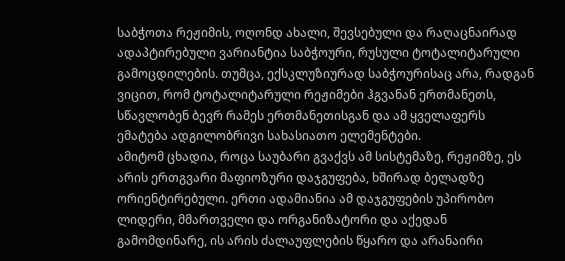საბჭოთა რეჟიმის, ოღონდ ახალი, შევსებული და რაღაცნაირად ადაპტირებული ვარიანტია საბჭოური, რუსული ტოტალიტარული გამოცდილების. თუმცა, ექსკლუზიურად საბჭოურისაც არა, რადგან ვიცით, რომ ტოტალიტარული რეჟიმები ჰგვანან ერთმანეთს, სწავლობენ ბევრ რამეს ერთმანეთისგან და ამ ყველაფერს ემატება ადგილობრივი სახასიათო ელემენტები.
ამიტომ ცხადია, როცა საუბარი გვაქვს ამ სისტემაზე, რეჟიმზე, ეს არის ერთგვარი მაფიოზური დაჯგუფება, ხშირად ბელადზე ორიენტირებული. ერთი ადამიანია ამ დაჯგუფების უპირობო ლიდერი, მმართველი და ორგანიზატორი და აქედან გამომდინარე, ის არის ძალაუფლების წყარო და არანაირი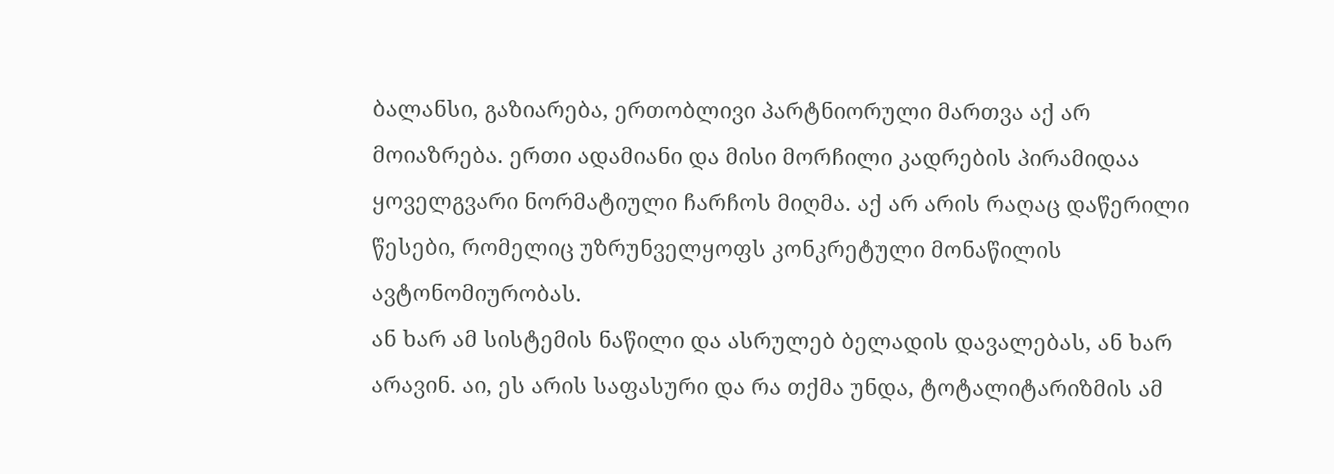ბალანსი, გაზიარება, ერთობლივი პარტნიორული მართვა აქ არ მოიაზრება. ერთი ადამიანი და მისი მორჩილი კადრების პირამიდაა ყოველგვარი ნორმატიული ჩარჩოს მიღმა. აქ არ არის რაღაც დაწერილი წესები, რომელიც უზრუნველყოფს კონკრეტული მონაწილის ავტონომიურობას.
ან ხარ ამ სისტემის ნაწილი და ასრულებ ბელადის დავალებას, ან ხარ არავინ. აი, ეს არის საფასური და რა თქმა უნდა, ტოტალიტარიზმის ამ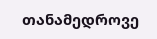თანამედროვე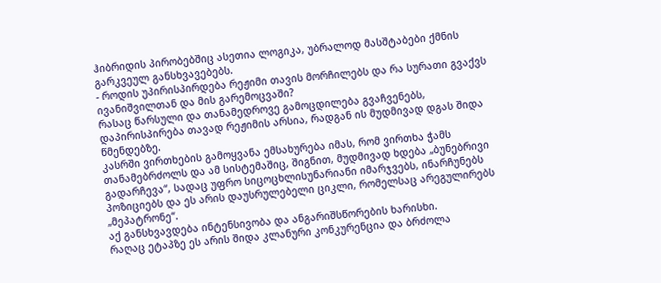ჰიბრიდის პირობებშიც ასეთია ლოგიკა, უბრალოდ მასშტაბები ქმნის გარკვეულ განსხვავებებს.
- როდის უპირისპირდება რეჟიმი თავის მორჩილებს და რა სურათი გვაქვს ივანიშვილთან და მის გარემოცვაში?
რასაც წარსული და თანამედროვე გამოცდილება გვაჩვენებს, დაპირისპირება თავად რეჟიმის არსია, რადგან ის მუდმივად დგას შიდა წმენდებზე.
კასრში ვირთხების გამოყვანა ემსახურება იმას, რომ ვირთხა ჭამს თანამებრძოლს და ამ სისტემაშიც, შიგნით, მუდმივად ხდება „ბუნებრივი გადარჩევა“, სადაც უფრო სიცოცხლისუნარიანი იმარჯვებს, ინარჩუნებს პოზიციებს და ეს არის დაუსრულებელი ციკლი, რომელსაც არეგულირებს „მეპატრონე“.
აქ განსხვავდება ინტენსივობა და ანგარიშსწორების ხარისხი.
რაღაც ეტაპზე ეს არის შიდა კლანური კონკურენცია და ბრძოლა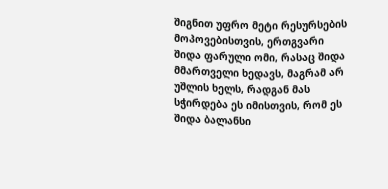შიგნით უფრო მეტი რესურსების მოპოვებისთვის, ერთგვარი შიდა ფარული ომი, რასაც შიდა მმართველი ხედავს, მაგრამ არ უშლის ხელს, რადგან მას სჭირდება ეს იმისთვის, რომ ეს შიდა ბალანსი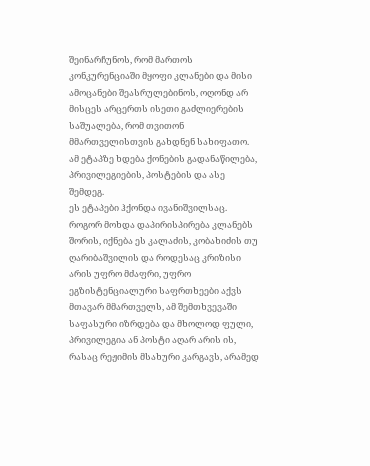შეინარჩუნოს, რომ მართოს კონკურენციაში მყოფი კლანები და მისი ამოცანები შეასრულებინოს, ოღონდ არ მისცეს არცერთს ისეთი გაძლიერების საშუალება, რომ თვითონ მმართველისთვის გახდნენ სახიფათო.
ამ ეტაპზე ხდება ქონების გადანაწილება, პრივილეგიების, პოსტების და ასე შემდეგ.
ეს ეტაპები ჰქონდა ივანიშვილსაც.
როგორ მოხდა დაპირისპირება კლანებს შორის, იქნება ეს კალაძის, კობახიძის თუ ღარიბაშვილის და როდესაც კრიზისი არის უფრო მძაფრი, უფრო ეგზისტენციალური საფრთხეები აქვს მთავარ მმართველს, ამ შემთხვევაში საფასური იზრდება და მხოლოდ ფული, პრივილეგია ან პოსტი აღარ არის ის, რასაც რეჟიმის მსახური კარგავს, არამედ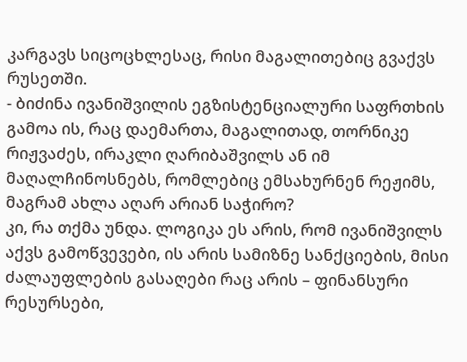კარგავს სიცოცხლესაც, რისი მაგალითებიც გვაქვს რუსეთში.
- ბიძინა ივანიშვილის ეგზისტენციალური საფრთხის გამოა ის, რაც დაემართა, მაგალითად, თორნიკე რიჟვაძეს, ირაკლი ღარიბაშვილს ან იმ მაღალჩინოსნებს, რომლებიც ემსახურნენ რეჟიმს, მაგრამ ახლა აღარ არიან საჭირო?
კი, რა თქმა უნდა. ლოგიკა ეს არის, რომ ივანიშვილს აქვს გამოწვევები, ის არის სამიზნე სანქციების, მისი ძალაუფლების გასაღები რაც არის – ფინანსური რესურსები,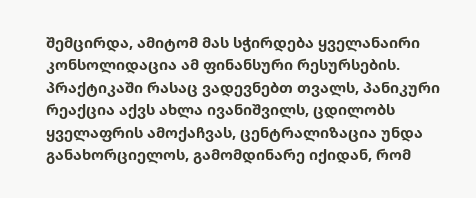შემცირდა, ამიტომ მას სჭირდება ყველანაირი კონსოლიდაცია ამ ფინანსური რესურსების. პრაქტიკაში რასაც ვადევნებთ თვალს, პანიკური რეაქცია აქვს ახლა ივანიშვილს, ცდილობს ყველაფრის ამოქაჩვას, ცენტრალიზაცია უნდა განახორციელოს, გამომდინარე იქიდან, რომ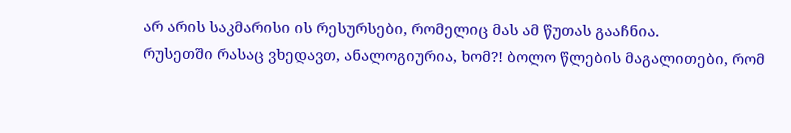არ არის საკმარისი ის რესურსები, რომელიც მას ამ წუთას გააჩნია.
რუსეთში რასაც ვხედავთ, ანალოგიურია, ხომ?! ბოლო წლების მაგალითები, რომ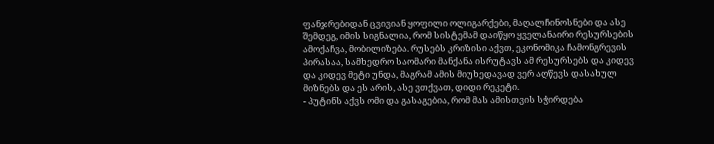ფანჯრებიდან ცვივიან ყოფილი ოლიგარქები, მაღალჩინოსნები და ასე შემდეგ, იმის სიგნალია, რომ სისტემამ დაიწყო ყველანაირი რესურსების ამოქაჩვა, მობილიზება. რუსებს კრიზისი აქვთ, ეკონომიკა ჩამონგრევის პირასაა, სამხედრო საომარი მანქანა ისრუტავს ამ რესურსებს და კიდევ და კიდევ მეტი უნდა, მაგრამ ამის მიუხედავად ვერ აღწევს დასახულ მიზნებს და ეს არის, ასე ვთქვათ, დიდი რეკეტი.
- პუტინს აქვს ომი და გასაგებია, რომ მას ამისთვის სჭირდება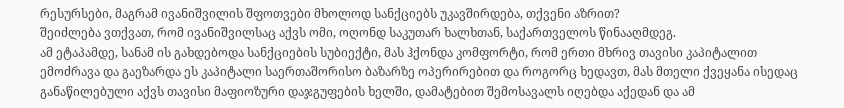რესურსები, მაგრამ ივანიშვილის შფოთვები მხოლოდ სანქციებს უკავშირდება, თქვენი აზრით?
შეიძლება ვთქვათ, რომ ივანიშვილსაც აქვს ომი, ოღონდ საკუთარ ხალხთან, საქართველოს წინააღმდეგ.
ამ ეტაპამდე, სანამ ის გახდებოდა სანქციების სუბიექტი, მას ჰქონდა კომფორტი, რომ ერთი მხრივ თავისი კაპიტალით ემოძრავა და გაეზარდა ეს კაპიტალი საერთაშორისო ბაზარზე ოპერირებით და როგორც ხედავთ, მას მთელი ქვეყანა ისედაც განაწილებული აქვს თავისი მაფიოზური დაჯგუფების ხელში, დამატებით შემოსავალს იღებდა აქედან და ამ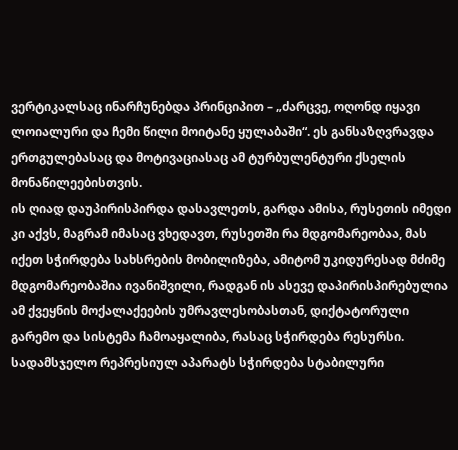ვერტიკალსაც ინარჩუნებდა პრინციპით – „ძარცვე, ოღონდ იყავი ლოიალური და ჩემი წილი მოიტანე ყულაბაში“. ეს განსაზღვრავდა ერთგულებასაც და მოტივაციასაც ამ ტურბულენტური ქსელის მონაწილეებისთვის.
ის ღიად დაუპირისპირდა დასავლეთს, გარდა ამისა, რუსეთის იმედი კი აქვს, მაგრამ იმასაც ვხედავთ, რუსეთში რა მდგომარეობაა, მას იქეთ სჭირდება სახსრების მობილიზება, ამიტომ უკიდურესად მძიმე მდგომარეობაშია ივანიშვილი, რადგან ის ასევე დაპირისპირებულია ამ ქვეყნის მოქალაქეების უმრავლესობასთან, დიქტატორული გარემო და სისტემა ჩამოაყალიბა, რასაც სჭირდება რესურსი.
სადამსჯელო რეპრესიულ აპარატს სჭირდება სტაბილური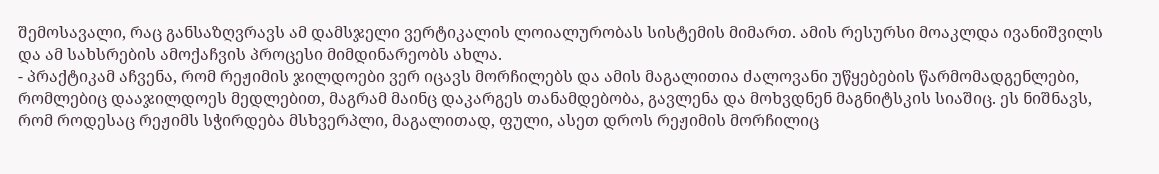შემოსავალი, რაც განსაზღვრავს ამ დამსჯელი ვერტიკალის ლოიალურობას სისტემის მიმართ. ამის რესურსი მოაკლდა ივანიშვილს და ამ სახსრების ამოქაჩვის პროცესი მიმდინარეობს ახლა.
- პრაქტიკამ აჩვენა, რომ რეჟიმის ჯილდოები ვერ იცავს მორჩილებს და ამის მაგალითია ძალოვანი უწყებების წარმომადგენლები, რომლებიც დააჯილდოეს მედლებით, მაგრამ მაინც დაკარგეს თანამდებობა, გავლენა და მოხვდნენ მაგნიტსკის სიაშიც. ეს ნიშნავს, რომ როდესაც რეჟიმს სჭირდება მსხვერპლი, მაგალითად, ფული, ასეთ დროს რეჟიმის მორჩილიც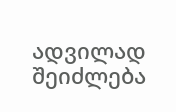ადვილად შეიძლება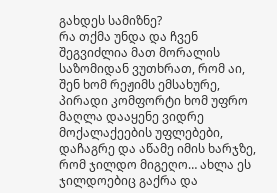გახდეს სამიზნე?
რა თქმა უნდა და ჩვენ შეგვიძლია მათ მორალის საზომიდან ვუთხრათ, რომ აი, შენ ხომ რეჟიმს ემსახურე, პირადი კომფორტი ხომ უფრო მაღლა დააყენე ვიდრე მოქალაქეების უფლებები, დაჩაგრე და აწამე იმის ხარჯზე, რომ ჯილდო მიგეღო… ახლა ეს ჯილდოებიც გაქრა და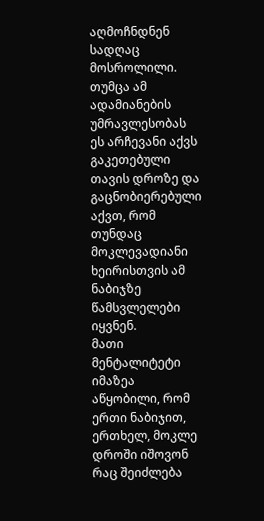აღმოჩნდნენ სადღაც მოსროლილი.
თუმცა ამ ადამიანების უმრავლესობას ეს არჩევანი აქვს გაკეთებული თავის დროზე და გაცნობიერებული აქვთ, რომ თუნდაც მოკლევადიანი ხეირისთვის ამ ნაბიჯზე წამსვლელები იყვნენ.
მათი მენტალიტეტი იმაზეა აწყობილი, რომ ერთი ნაბიჯით, ერთხელ, მოკლე დროში იშოვონ რაც შეიძლება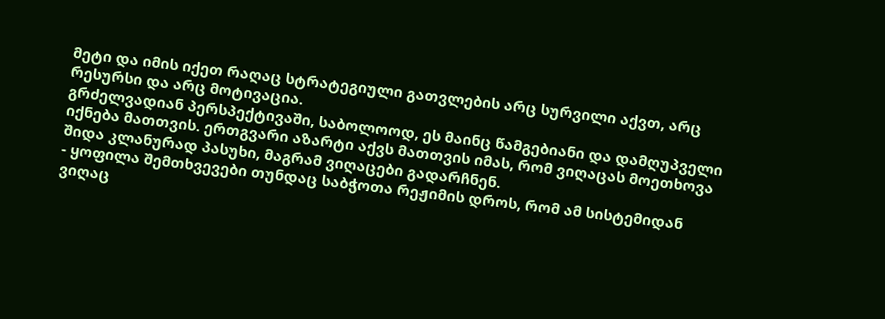მეტი და იმის იქეთ რაღაც სტრატეგიული გათვლების არც სურვილი აქვთ, არც რესურსი და არც მოტივაცია.
გრძელვადიან პერსპექტივაში, საბოლოოდ, ეს მაინც წამგებიანი და დამღუპველი იქნება მათთვის. ერთგვარი აზარტი აქვს მათთვის იმას, რომ ვიღაცას მოეთხოვა შიდა კლანურად პასუხი, მაგრამ ვიღაცები გადარჩნენ.
- ყოფილა შემთხვევები თუნდაც საბჭოთა რეჟიმის დროს, რომ ამ სისტემიდან ვიღაც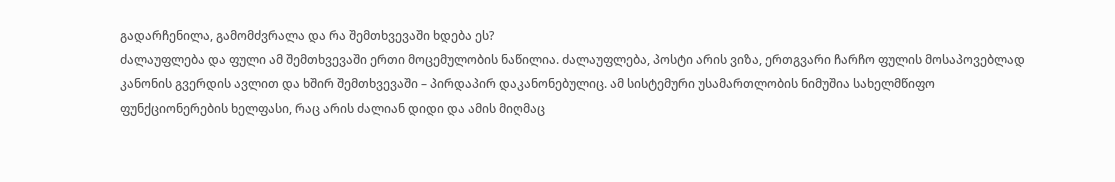გადარჩენილა, გამომძვრალა და რა შემთხვევაში ხდება ეს?
ძალაუფლება და ფული ამ შემთხვევაში ერთი მოცემულობის ნაწილია. ძალაუფლება, პოსტი არის ვიზა, ერთგვარი ჩარჩო ფულის მოსაპოვებლად კანონის გვერდის ავლით და ხშირ შემთხვევაში – პირდაპირ დაკანონებულიც. ამ სისტემური უსამართლობის ნიმუშია სახელმწიფო ფუნქციონერების ხელფასი, რაც არის ძალიან დიდი და ამის მიღმაც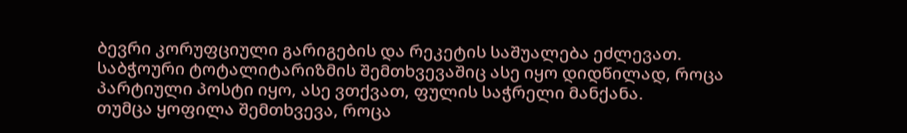ბევრი კორუფციული გარიგების და რეკეტის საშუალება ეძლევათ.
საბჭოური ტოტალიტარიზმის შემთხვევაშიც ასე იყო დიდწილად, როცა პარტიული პოსტი იყო, ასე ვთქვათ, ფულის საჭრელი მანქანა.
თუმცა ყოფილა შემთხვევა, როცა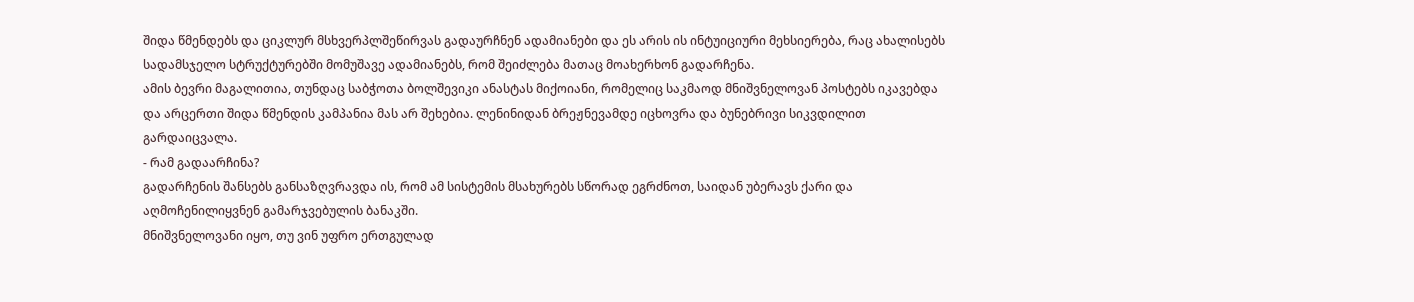შიდა წმენდებს და ციკლურ მსხვერპლშეწირვას გადაურჩნენ ადამიანები და ეს არის ის ინტუიციური მეხსიერება, რაც ახალისებს სადამსჯელო სტრუქტურებში მომუშავე ადამიანებს, რომ შეიძლება მათაც მოახერხონ გადარჩენა.
ამის ბევრი მაგალითია, თუნდაც საბჭოთა ბოლშევიკი ანასტას მიქოიანი, რომელიც საკმაოდ მნიშვნელოვან პოსტებს იკავებდა და არცერთი შიდა წმენდის კამპანია მას არ შეხებია. ლენინიდან ბრეჟნევამდე იცხოვრა და ბუნებრივი სიკვდილით გარდაიცვალა.
- რამ გადაარჩინა?
გადარჩენის შანსებს განსაზღვრავდა ის, რომ ამ სისტემის მსახურებს სწორად ეგრძნოთ, საიდან უბერავს ქარი და აღმოჩენილიყვნენ გამარჯვებულის ბანაკში.
მნიშვნელოვანი იყო, თუ ვინ უფრო ერთგულად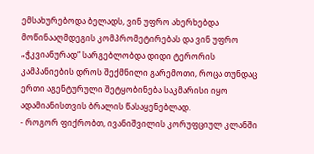ემსახურებოდა ბელადს, ვინ უფრო ახერხებდა მოწინააღმდეგის კომპრომეტირებას და ვინ უფრო „ჭკვიანურად“ სარგებლობდა დიდი ტერორის კამპანიების დროს შექმნილი გარემოთი, როცა თუნდაც ერთი აგენტურული შეტყობინება საკმარისი იყო ადამიანისთვის ბრალის წასაყენებლად.
- როგორ ფიქრობთ, ივანიშვილის კორუფციულ კლანში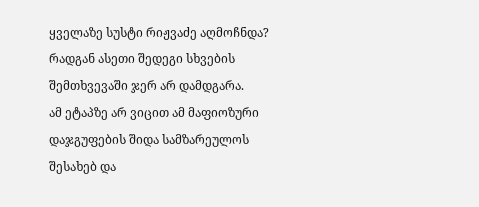ყველაზე სუსტი რიჟვაძე აღმოჩნდა? რადგან ასეთი შედეგი სხვების შემთხვევაში ჯერ არ დამდგარა.
ამ ეტაპზე არ ვიცით ამ მაფიოზური დაჯგუფების შიდა სამზარეულოს შესახებ და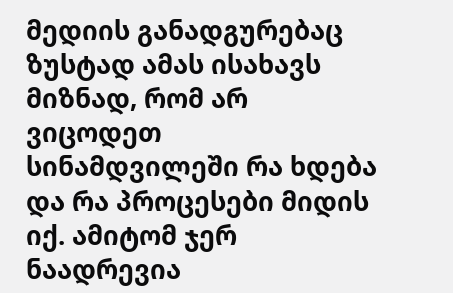მედიის განადგურებაც ზუსტად ამას ისახავს მიზნად, რომ არ ვიცოდეთ სინამდვილეში რა ხდება და რა პროცესები მიდის იქ. ამიტომ ჯერ ნაადრევია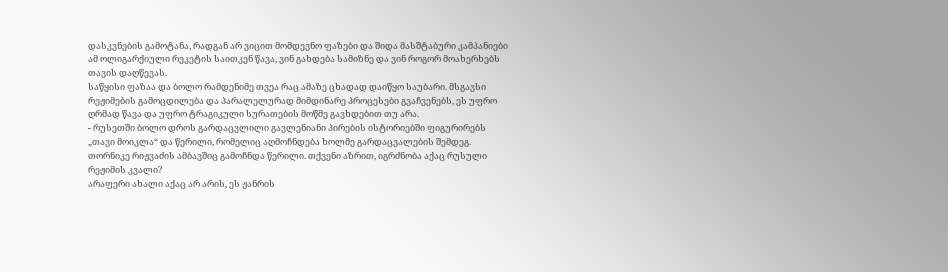დასკვნების გამოტანა, რადგან არ ვიცით მომდევნო ფაზები და შიდა მასშტაბური კამპანიები ამ ოლიგარქიული რეკეტის საითკენ წავა, ვინ გახდება სამიზნე და ვინ როგორ მოახერხებს თავის დაღწევას.
საწყისი ფაზაა და ბოლო რამდენიმე თვეა რაც ამაზე ცხადად დაიწყო საუბარი. მსგავსი რეჟიმების გამოცდილება და პარალელურად მიმდინარე პროცესები გვაჩვენებს, ეს უფრო ღრმად წავა და უფრო ტრაგიკული სურათების მოწმე გავხდებით თუ არა.
- რუსეთში ბოლო დროს გარდაცვლილი გავლენიანი პირების ისტორიებში ფიგურირებს „თავი მოიკლა“ და წერილი, რომელიც აღმოჩნდება ხოლმე გარდაცვალების შემდეგ. თორნიკე რიჟვაძის ამბავშიც გამოჩნდა წერილი. თქვენი აზრით, იგრძნობა აქაც რუსული რეჟიმის კვალი?
არაფერი ახალი აქაც არ არის, ეს ჟანრის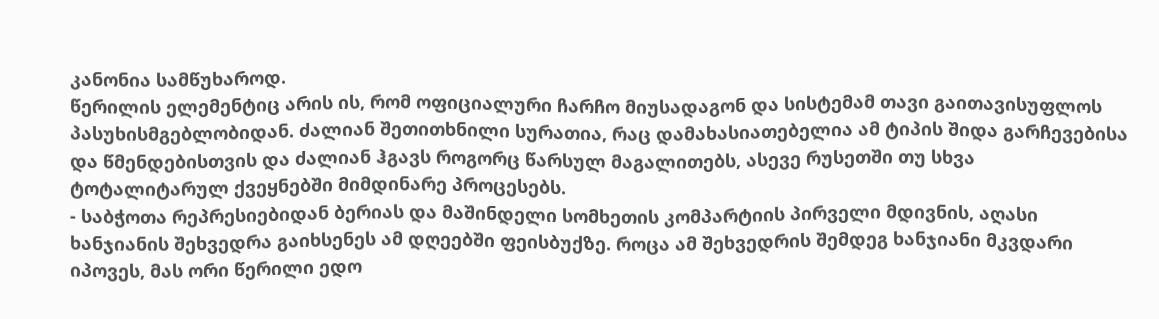კანონია სამწუხაროდ.
წერილის ელემენტიც არის ის, რომ ოფიციალური ჩარჩო მიუსადაგონ და სისტემამ თავი გაითავისუფლოს პასუხისმგებლობიდან. ძალიან შეთითხნილი სურათია, რაც დამახასიათებელია ამ ტიპის შიდა გარჩევებისა და წმენდებისთვის და ძალიან ჰგავს როგორც წარსულ მაგალითებს, ასევე რუსეთში თუ სხვა ტოტალიტარულ ქვეყნებში მიმდინარე პროცესებს.
- საბჭოთა რეპრესიებიდან ბერიას და მაშინდელი სომხეთის კომპარტიის პირველი მდივნის, აღასი ხანჯიანის შეხვედრა გაიხსენეს ამ დღეებში ფეისბუქზე. როცა ამ შეხვედრის შემდეგ ხანჯიანი მკვდარი იპოვეს, მას ორი წერილი ედო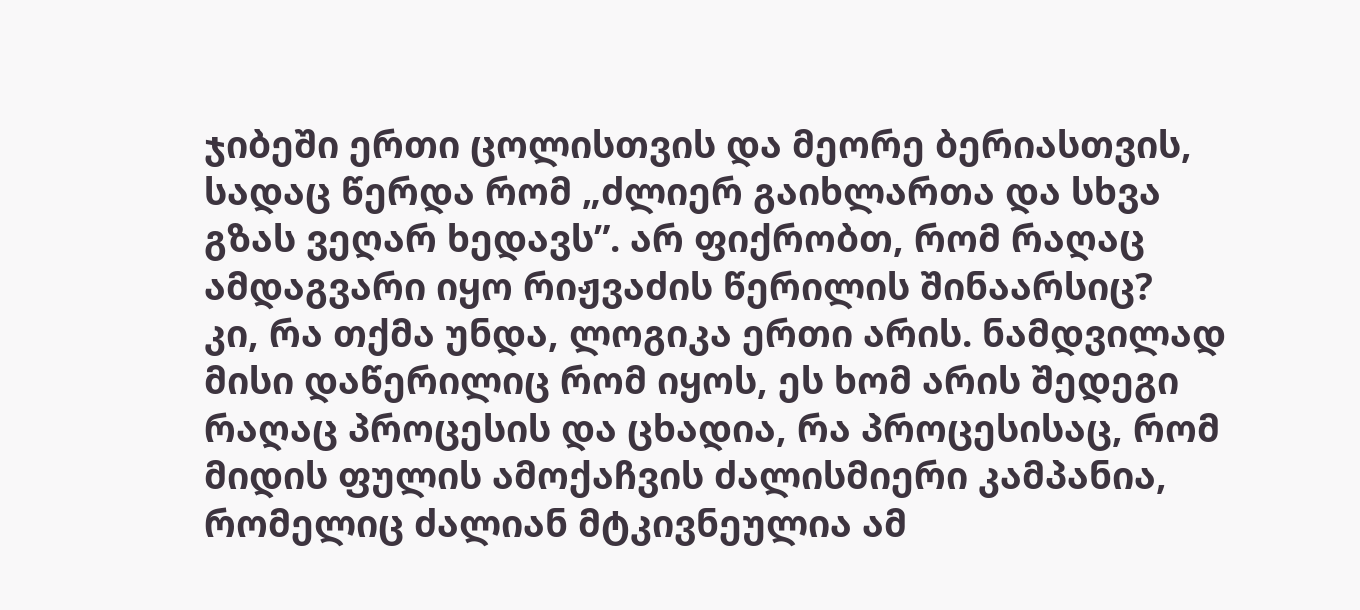ჯიბეში ერთი ცოლისთვის და მეორე ბერიასთვის, სადაც წერდა რომ „ძლიერ გაიხლართა და სხვა გზას ვეღარ ხედავს”. არ ფიქრობთ, რომ რაღაც ამდაგვარი იყო რიჟვაძის წერილის შინაარსიც?
კი, რა თქმა უნდა, ლოგიკა ერთი არის. ნამდვილად მისი დაწერილიც რომ იყოს, ეს ხომ არის შედეგი რაღაც პროცესის და ცხადია, რა პროცესისაც, რომ მიდის ფულის ამოქაჩვის ძალისმიერი კამპანია, რომელიც ძალიან მტკივნეულია ამ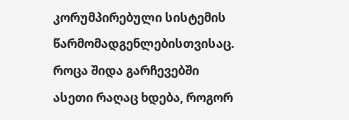კორუმპირებული სისტემის წარმომადგენლებისთვისაც.
როცა შიდა გარჩევებში ასეთი რაღაც ხდება, როგორ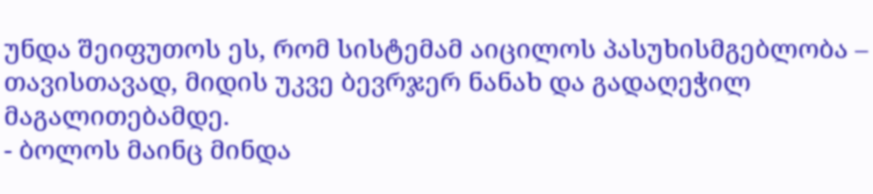უნდა შეიფუთოს ეს, რომ სისტემამ აიცილოს პასუხისმგებლობა – თავისთავად, მიდის უკვე ბევრჯერ ნანახ და გადაღეჭილ მაგალითებამდე.
- ბოლოს მაინც მინდა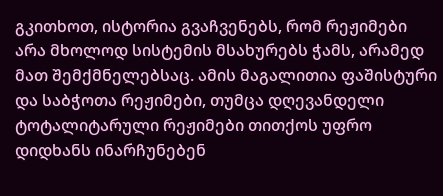გკითხოთ, ისტორია გვაჩვენებს, რომ რეჟიმები არა მხოლოდ სისტემის მსახურებს ჭამს, არამედ მათ შემქმნელებსაც. ამის მაგალითია ფაშისტური და საბჭოთა რეჟიმები, თუმცა დღევანდელი ტოტალიტარული რეჟიმები თითქოს უფრო დიდხანს ინარჩუნებენ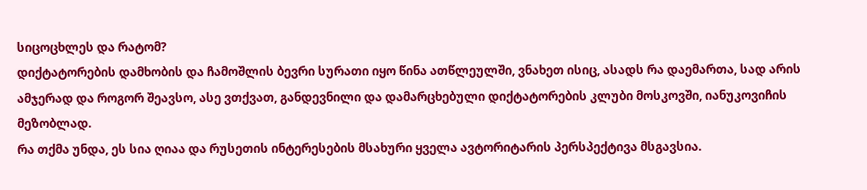სიცოცხლეს და რატომ?
დიქტატორების დამხობის და ჩამოშლის ბევრი სურათი იყო წინა ათწლეულში, ვნახეთ ისიც, ასადს რა დაემართა, სად არის ამჯერად და როგორ შეავსო, ასე ვთქვათ, განდევნილი და დამარცხებული დიქტატორების კლუბი მოსკოვში, იანუკოვიჩის მეზობლად.
რა თქმა უნდა, ეს სია ღიაა და რუსეთის ინტერესების მსახური ყველა ავტორიტარის პერსპექტივა მსგავსია.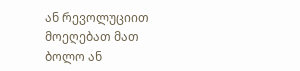ან რევოლუციით მოეღებათ მათ ბოლო ან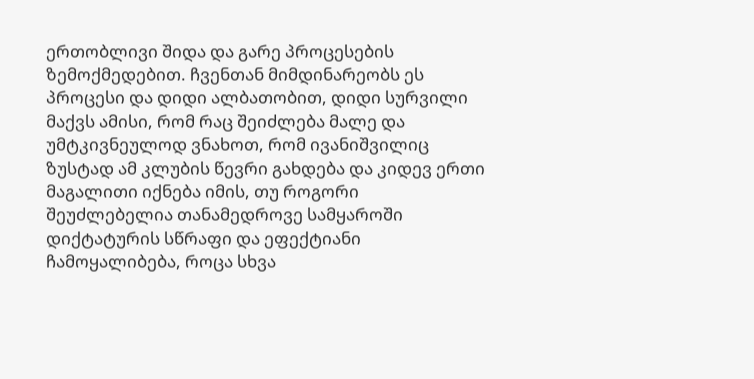ერთობლივი შიდა და გარე პროცესების ზემოქმედებით. ჩვენთან მიმდინარეობს ეს პროცესი და დიდი ალბათობით, დიდი სურვილი მაქვს ამისი, რომ რაც შეიძლება მალე და უმტკივნეულოდ ვნახოთ, რომ ივანიშვილიც ზუსტად ამ კლუბის წევრი გახდება და კიდევ ერთი მაგალითი იქნება იმის, თუ როგორი შეუძლებელია თანამედროვე სამყაროში დიქტატურის სწრაფი და ეფექტიანი ჩამოყალიბება, როცა სხვა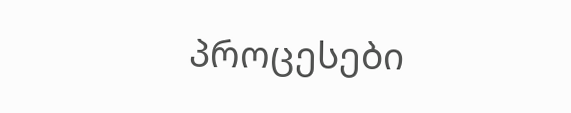პროცესები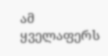ამ ყველაფერს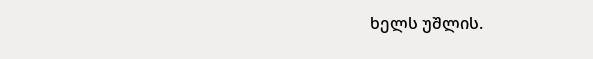ხელს უშლის.